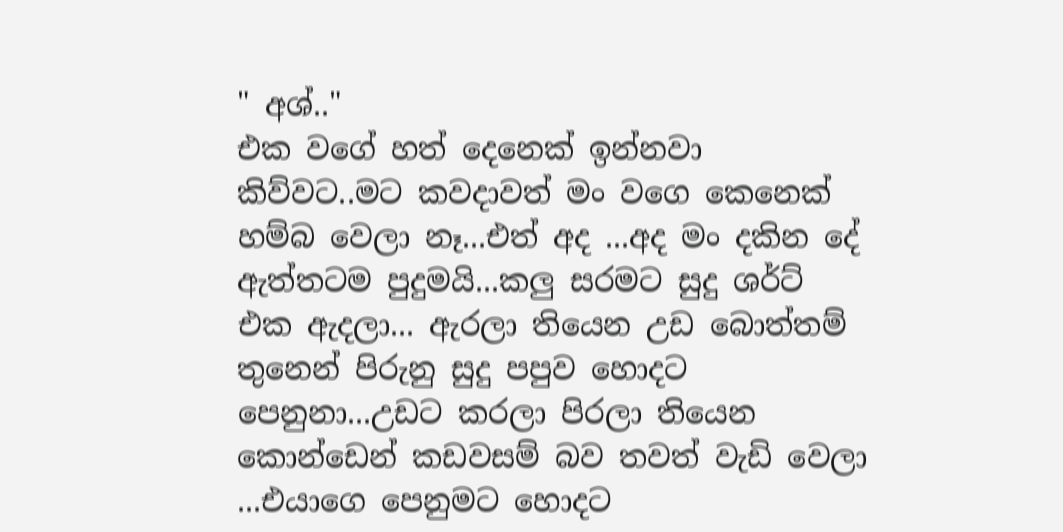" අශ්.."
එක වගේ හත් දෙනෙක් ඉන්නවා කිව්වට..මට කවදාවත් මං වගෙ කෙනෙක් හම්බ වෙලා නෑ...එත් අද ...අද මං දකින දේ ඇත්තටම පුදුමයි...කලු සරමට සුදු ශර්ට් එක ඇදලා... ඇරලා තියෙන උඩ බොත්තම් තුනෙන් පිරුනු සුදු පපුව හොදට පෙනුනා...උඩට කරලා පිරලා තියෙන කොන්ඩෙන් කඩවසම් බව තවත් වැඩි වෙලා ...එයාගෙ පෙනුමට හොදට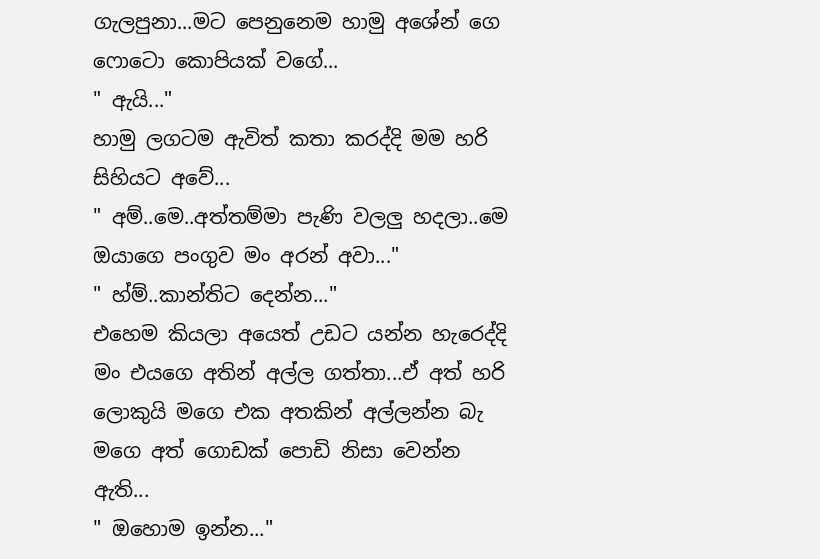ගැලපුනා...මට පෙනුනෙම හාමු අශේන් ගෙ ෆොටො කොපියක් වගේ...
" ඇයි..."
හාමු ලගටම ඇවිත් කතා කරද්දි මම හරි සිහියට අවේ...
" අම්..මෙ..අත්තම්මා පැණි වලලු හදලා..මෙ ඔයාගෙ පංගුව මං අරන් අවා..."
" හ්ම්..කාන්තිට දෙන්න..."
එහෙම කියලා අයෙත් උඩට යන්න හැරෙද්දි මං එයගෙ අතින් අල්ල ගත්තා...ඒ අත් හරි ලොකුයි මගෙ එක අතකින් අල්ලන්න බැ මගෙ අත් ගොඩක් පොඩි නිසා වෙන්න ඇති...
" ඔහොම ඉන්න..."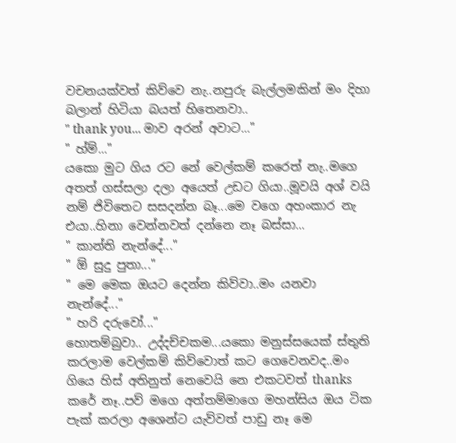වචනයක්වත් කිව්වෙ නැ..නපුරු බැල්ලමකින් මං දිහා බලාන් හිටියා බයත් හිතෙනවා..
" thank you... මාව අරන් අවාට..."
" හ්ම්..."
යකො මුට ගිය රට නේ වෙල්කම් කරෙත් නැ..මගෙ අතත් ගස්සලා දලා අයෙත් උඩට ගියා..මූවයි අශ් වයි නම් ජිවිතෙට සසදන්න බෑ...මෙ වගෙ අහංකාර නැ එයා..හිනා වෙන්නවත් දන්නෙ නෑ බස්සා...
" කාන්ති නැන්දේ..."
" ඕ සුදු පුතා..."
" මෙ මෙක ඔයට දෙන්න කිව්වා..මං යනවා නැන්දේ..."
" හරි දරුවෝ..."
හොතම්බුවා.. උද්දච්චකම...යකො මනුස්සයෙක් ස්තුති කරලාම වෙල්කම් කිව්වොත් කට ගෙවෙනවද..මං ගියෙ හිස් අතිනුත් නෙවෙයි නෙ එකටවත් thanks කරේ නෑ..පව් මගෙ අත්තම්මාගෙ මහන්සිය ඔය ටික පැක් කරලා අශෙන්ට යැව්වත් පාඩු නෑ මෙ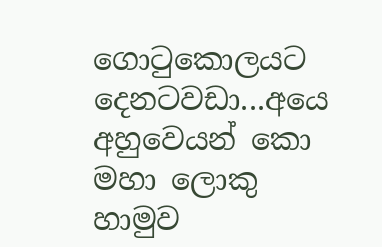ගොටුකොලයට දෙනටවඩා...අයෙ අහුවෙයන් කො මහා ලොකු හාමුව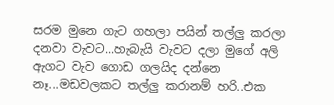සරම මුනෙ ගැට ගහලා පයින් තල්ලු කරලා දනවා වැවට...හැබැයි වැවට දලා මුගේ අලි ඇගට වැව ගොඩ ගලයිද දන්නෙ නෑ...මඩවලකට තල්ලු කරානම් හරි..එක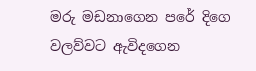මරු මඩනාගෙන පරේ දිගෙ වලව්වට ඇවිදගෙන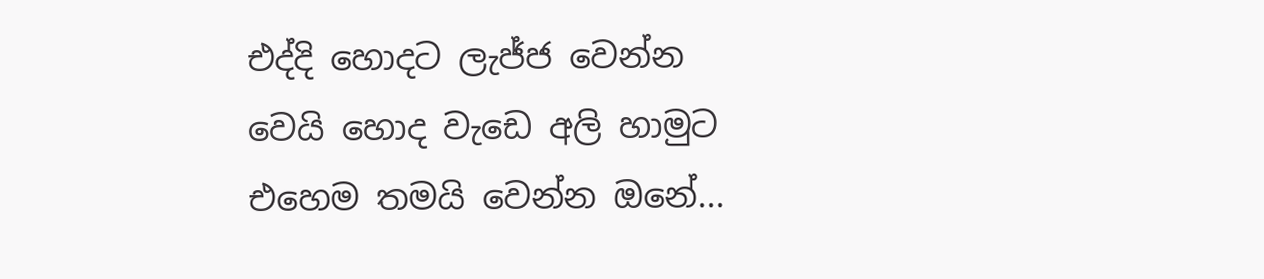එද්දි හොදට ලැජ්ජ වෙන්න වෙයි හොද වැඩෙ අලි හාමුට එහෙම තමයි වෙන්න ඔනේ...